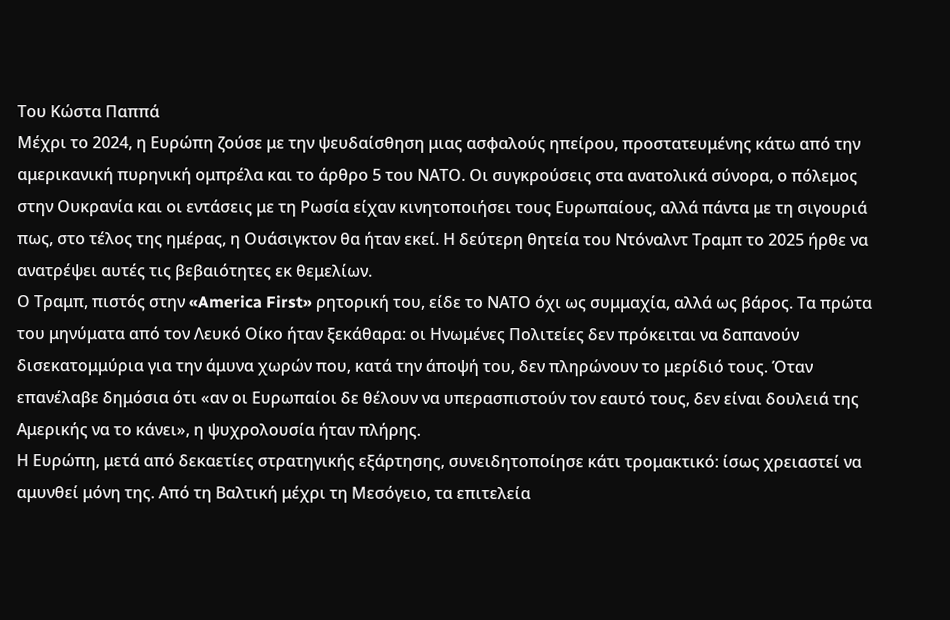Του Κώστα Παππά
Μέχρι το 2024, η Ευρώπη ζούσε με την ψευδαίσθηση μιας ασφαλούς ηπείρου, προστατευμένης κάτω από την αμερικανική πυρηνική ομπρέλα και το άρθρο 5 του ΝΑΤΟ. Οι συγκρούσεις στα ανατολικά σύνορα, ο πόλεμος στην Ουκρανία και οι εντάσεις με τη Ρωσία είχαν κινητοποιήσει τους Ευρωπαίους, αλλά πάντα με τη σιγουριά πως, στο τέλος της ημέρας, η Ουάσιγκτον θα ήταν εκεί. Η δεύτερη θητεία του Ντόναλντ Τραμπ το 2025 ήρθε να ανατρέψει αυτές τις βεβαιότητες εκ θεμελίων.
Ο Τραμπ, πιστός στην «America First» ρητορική του, είδε το ΝΑΤΟ όχι ως συμμαχία, αλλά ως βάρος. Τα πρώτα του μηνύματα από τον Λευκό Οίκο ήταν ξεκάθαρα: οι Ηνωμένες Πολιτείες δεν πρόκειται να δαπανούν δισεκατομμύρια για την άμυνα χωρών που, κατά την άποψή του, δεν πληρώνουν το μερίδιό τους. Όταν επανέλαβε δημόσια ότι «αν οι Ευρωπαίοι δε θέλουν να υπερασπιστούν τον εαυτό τους, δεν είναι δουλειά της Αμερικής να το κάνει», η ψυχρολουσία ήταν πλήρης.
Η Ευρώπη, μετά από δεκαετίες στρατηγικής εξάρτησης, συνειδητοποίησε κάτι τρομακτικό: ίσως χρειαστεί να αμυνθεί μόνη της. Από τη Βαλτική μέχρι τη Μεσόγειο, τα επιτελεία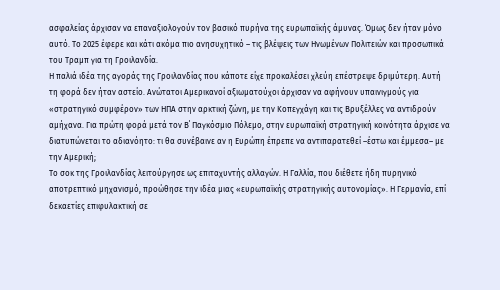ασφαλείας άρχισαν να επαναξιολογούν τον βασικό πυρήνα της ευρωπαϊκής άμυνας. Όμως δεν ήταν μόνο αυτό. Το 2025 έφερε και κάτι ακόμα πιο ανησυχητικό – τις βλέψεις των Ηνωμένων Πολιτειών και προσωπικά του Τραμπ για τη Γροιλανδία.
Η παλιά ιδέα της αγοράς της Γροιλανδίας που κάποτε είχε προκαλέσει χλεύη επέστρεψε δριμύτερη. Αυτή τη φορά δεν ήταν αστείο. Ανώτατοι Αμερικανοί αξιωματούχοι άρχισαν να αφήνουν υπαινιγμούς για «στρατηγικό συμφέρον» των ΗΠΑ στην αρκτική ζώνη, με την Κοπεγχάγη και τις Βρυξέλλες να αντιδρούν αμήχανα. Για πρώτη φορά μετά τον Β΄ Παγκόσμιο Πόλεμο, στην ευρωπαϊκή στρατηγική κοινότητα άρχισε να διατυπώνεται το αδιανόητο: τι θα συνέβαινε αν η Ευρώπη έπρεπε να αντιπαρατεθεί –έστω και έμμεσα– με την Αμερική;
Το σοκ της Γροιλανδίας λειτούργησε ως επιταχυντής αλλαγών. Η Γαλλία, που διέθετε ήδη πυρηνικό αποτρεπτικό μηχανισμό, προώθησε την ιδέα μιας «ευρωπαϊκής στρατηγικής αυτονομίας». Η Γερμανία, επί δεκαετίες επιφυλακτική σε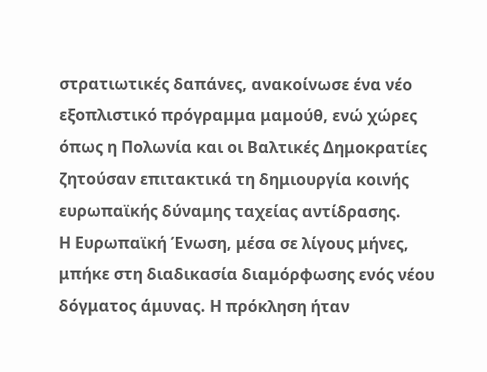στρατιωτικές δαπάνες, ανακοίνωσε ένα νέο εξοπλιστικό πρόγραμμα μαμούθ, ενώ χώρες όπως η Πολωνία και οι Βαλτικές Δημοκρατίες ζητούσαν επιτακτικά τη δημιουργία κοινής ευρωπαϊκής δύναμης ταχείας αντίδρασης.
Η Ευρωπαϊκή Ένωση, μέσα σε λίγους μήνες, μπήκε στη διαδικασία διαμόρφωσης ενός νέου δόγματος άμυνας. Η πρόκληση ήταν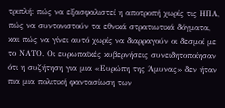τριπλή: πώς να εξασφαλιστεί η αποτροπή χωρίς τις ΗΠΑ, πώς να συντονιστούν τα εθνικά στρατιωτικά δόγματα, και πώς να γίνει αυτό χωρίς να διαρραγούν οι δεσμοί με το ΝΑΤΟ. Οι ευρωπαϊκές κυβερνήσεις συνειδητοποίησαν ότι η συζήτηση για μια «Ευρώπη της Άμυνας» δεν ήταν πια μια πολιτική φαντασίωση των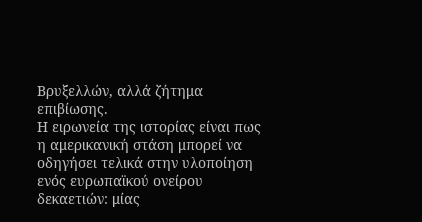Βρυξελλών, αλλά ζήτημα επιβίωσης.
Η ειρωνεία της ιστορίας είναι πως η αμερικανική στάση μπορεί να οδηγήσει τελικά στην υλοποίηση ενός ευρωπαϊκού ονείρου δεκαετιών: μίας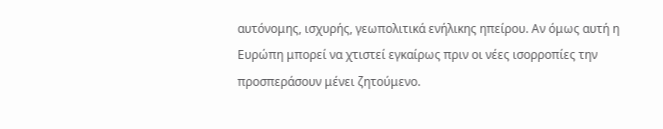αυτόνομης, ισχυρής, γεωπολιτικά ενήλικης ηπείρου. Αν όμως αυτή η Ευρώπη μπορεί να χτιστεί εγκαίρως πριν οι νέες ισορροπίες την προσπεράσουν μένει ζητούμενο.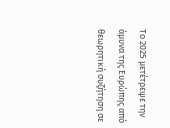Το 2025 μετέτρεψε την άμυνα της Ευρώπης από θεωρητική συζήτηση σε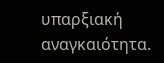υπαρξιακή αναγκαιότητα.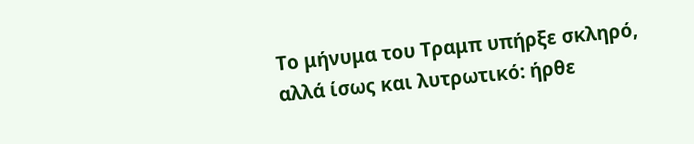Το μήνυμα του Τραμπ υπήρξε σκληρό, αλλά ίσως και λυτρωτικό: ήρθε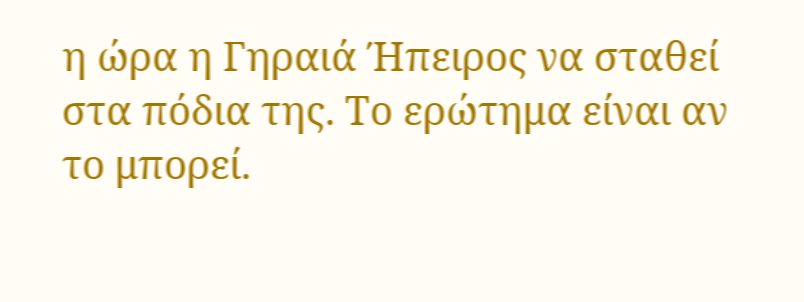η ώρα η Γηραιά Ήπειρος να σταθεί στα πόδια της. Το ερώτημα είναι αν το μπορεί.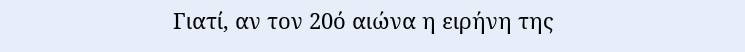Γιατί, αν τον 20ό αιώνα η ειρήνη της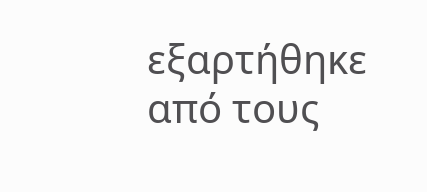εξαρτήθηκε από τους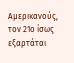Αμερικανούς, τον 21ο ίσως εξαρτάται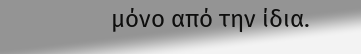μόνο από την ίδια.